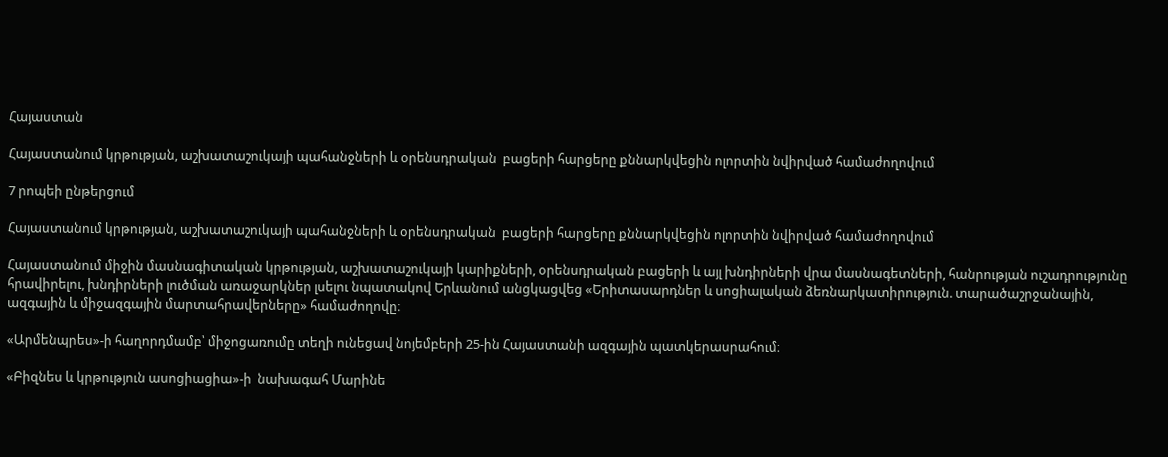Հայաստան

Հայաստանում կրթության, աշխատաշուկայի պահանջների և օրենսդրական  բացերի հարցերը քննարկվեցին ոլորտին նվիրված համաժողովում

7 րոպեի ընթերցում

Հայաստանում կրթության, աշխատաշուկայի պահանջների և օրենսդրական  բացերի հարցերը քննարկվեցին ոլորտին նվիրված համաժողովում

Հայաստանում միջին մասնագիտական կրթության, աշխատաշուկայի կարիքների, օրենսդրական բացերի և այլ խնդիրների վրա մասնագետների, հանրության ուշադրությունը հրավիրելու, խնդիրների լուծման առաջարկներ լսելու նպատակով Երևանում անցկացվեց «Երիտասարդներ և սոցիալական ձեռնարկատիրություն. տարածաշրջանային, ազգային և միջազգային մարտահրավերները» համաժողովը։

«Արմենպրես»-ի հաղորդմամբ՝ միջոցառումը տեղի ունեցավ նոյեմբերի 25-ին Հայաստանի ազգային պատկերասրահում։

«Բիզնես և կրթություն ասոցիացիա»-ի  նախագահ Մարինե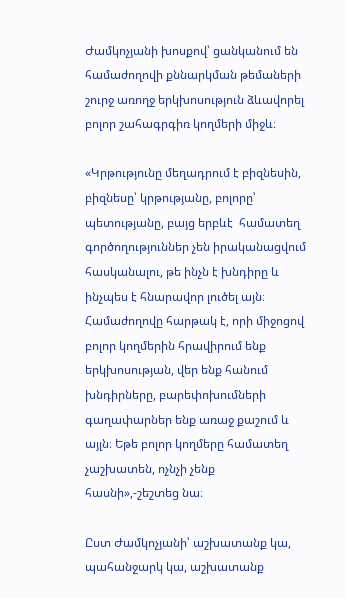Ժամկոչյանի խոսքով՝ ցանկանում են համաժողովի քննարկման թեմաների շուրջ առողջ երկխոսություն ձևավորել բոլոր շահագրգիռ կողմերի միջև։

«Կրթությունը մեղադրում է բիզնեսին, բիզնեսը՝ կրթությանը, բոլորը՝ պետությանը, բայց երբևէ  համատեղ գործողություններ չեն իրականացվում հասկանալու, թե ինչն է խնդիրը և ինչպես է հնարավոր լուծել այն։ Համաժողովը հարթակ է, որի միջոցով բոլոր կողմերին հրավիրում ենք երկխոսության, վեր ենք հանում խնդիրները, բարեփոխումների գաղափարներ ենք առաջ քաշում և այլն։ Եթե բոլոր կողմերը համատեղ չաշխատեն, ոչնչի չենք հասնի»,-շեշտեց նա։

Ըստ Ժամկոչյանի՝ աշխատանք կա, պահանջարկ կա, աշխատանք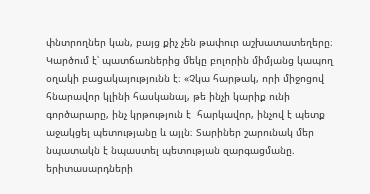փնտրողներ կան, բայց քիչ չեն թափուր աշխատատեղերը։ Կարծում է՝ պատճառներից մեկը բոլորին միմյանց կապող օղակի բացակայությունն է։ «Չկա հարթակ, որի միջոցով հնարավոր կլինի հասկանալ, թե ինչի կարիք ունի գործարարը, ինչ կրթություն է  հարկավոր, ինչով է պետք աջակցել պետությանը և այլն։ Տարիներ շարունակ մեր նպատակն է նպաստել պետության զարգացմանը. երիտասարդների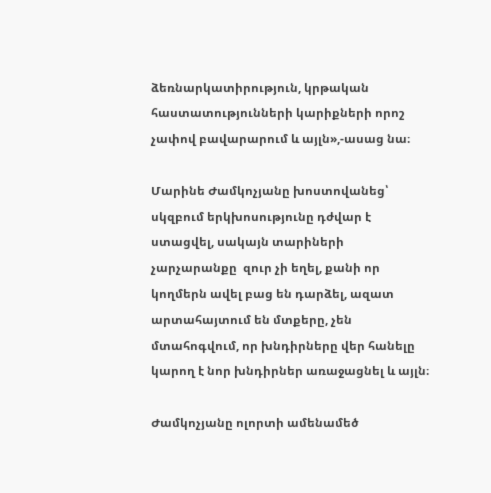ձեռնարկատիրություն, կրթական հաստատությունների կարիքների որոշ չափով բավարարում և այլն»,-ասաց նա։

Մարինե Ժամկոչյանը խոստովանեց՝ սկզբում երկխոսությունը դժվար է ստացվել, սակայն տարիների չարչարանքը  զուր չի եղել, քանի որ կողմերն ավել բաց են դարձել, ազատ արտահայտում են մտքերը, չեն մտահոգվում, որ խնդիրները վեր հանելը կարող է նոր խնդիրներ առաջացնել և այլն։

Ժամկոչյանը ոլորտի ամենամեծ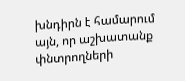խնդիրն է համարում այն, որ աշխատանք փնտրողների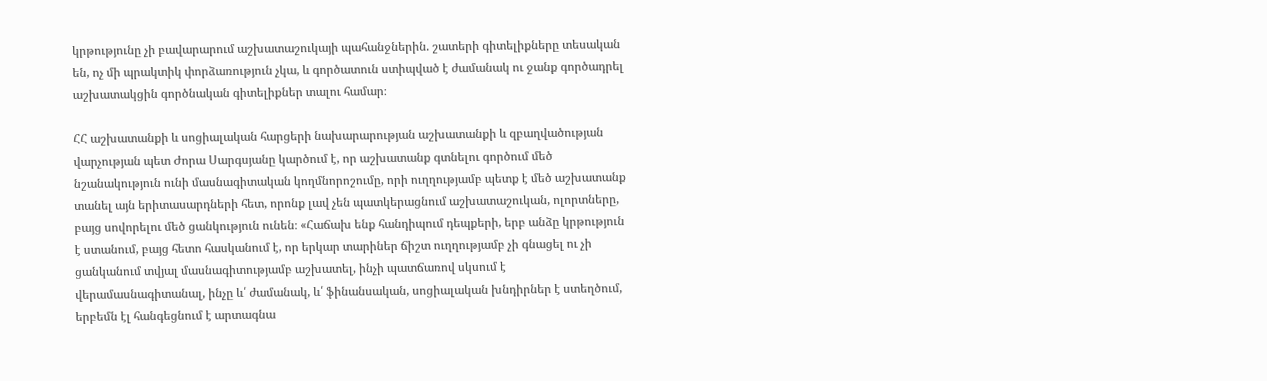կրթությունը չի բավարարում աշխատաշուկայի պահանջներին. շատերի գիտելիքները տեսական են, ոչ մի պրակտիկ փորձառություն չկա, և գործատուն ստիպված է ժամանակ ու ջանք գործադրել աշխատակցին գործնական գիտելիքներ տալու համար։

ՀՀ աշխատանքի և սոցիալական հարցերի նախարարության աշխատանքի և զբաղվածության վարչության պետ Ժորա Սարգսյանը կարծում է, որ աշխատանք գտնելու գործում մեծ նշանակություն ունի մասնագիտական կողմնորոշումը, որի ուղղությամբ պետք է մեծ աշխատանք տանել այն երիտասարդների հետ, որոնք լավ չեն պատկերացնում աշխատաշուկան, ոլորտները, բայց սովորելու մեծ ցանկություն ունեն։ «Հաճախ ենք հանդիպում դեպքերի, երբ անձը կրթություն է ստանում, բայց հետո հասկանում է, որ երկար տարիներ ճիշտ ուղղությամբ չի գնացել ու չի ցանկանում տվյալ մասնագիտությամբ աշխատել, ինչի պատճառով սկսում է վերամասնագիտանալ, ինչը և՛ ժամանակ, և՛ ֆինանսական, սոցիալական խնդիրներ է ստեղծում, երբեմն էլ հանգեցնում է արտագնա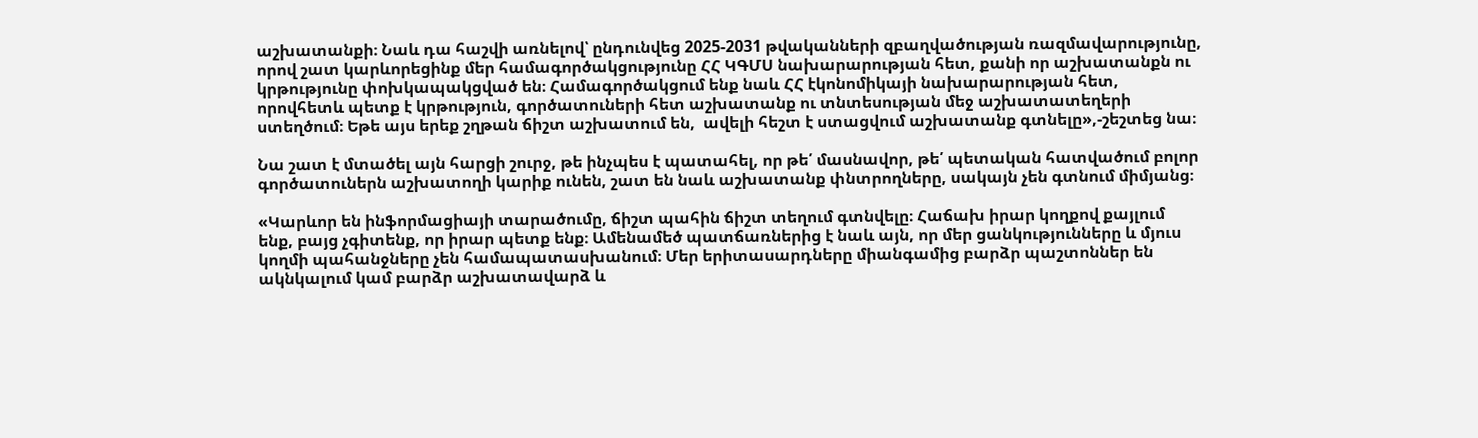աշխատանքի։ Նաև դա հաշվի առնելով՝ ընդունվեց 2025-2031 թվականների զբաղվածության ռազմավարությունը, որով շատ կարևորեցինք մեր համագործակցությունը ՀՀ ԿԳՄՍ նախարարության հետ, քանի որ աշխատանքն ու կրթությունը փոխկապակցված են։ Համագործակցում ենք նաև ՀՀ էկոնոմիկայի նախարարության հետ, որովհետև պետք է կրթություն, գործատուների հետ աշխատանք ու տնտեսության մեջ աշխատատեղերի ստեղծում։ Եթե այս երեք շղթան ճիշտ աշխատում են,  ավելի հեշտ է ստացվում աշխատանք գտնելը»,-շեշտեց նա։

Նա շատ է մտածել այն հարցի շուրջ, թե ինչպես է պատահել, որ թե՛ մասնավոր, թե՛ պետական հատվածում բոլոր  գործատուներն աշխատողի կարիք ունեն, շատ են նաև աշխատանք փնտրողները, սակայն չեն գտնում միմյանց։

«Կարևոր են ինֆորմացիայի տարածումը, ճիշտ պահին ճիշտ տեղում գտնվելը։ Հաճախ իրար կողքով քայլում ենք, բայց չգիտենք, որ իրար պետք ենք։ Ամենամեծ պատճառներից է նաև այն, որ մեր ցանկությունները և մյուս կողմի պահանջները չեն համապատասխանում։ Մեր երիտասարդները միանգամից բարձր պաշտոններ են ակնկալում կամ բարձր աշխատավարձ և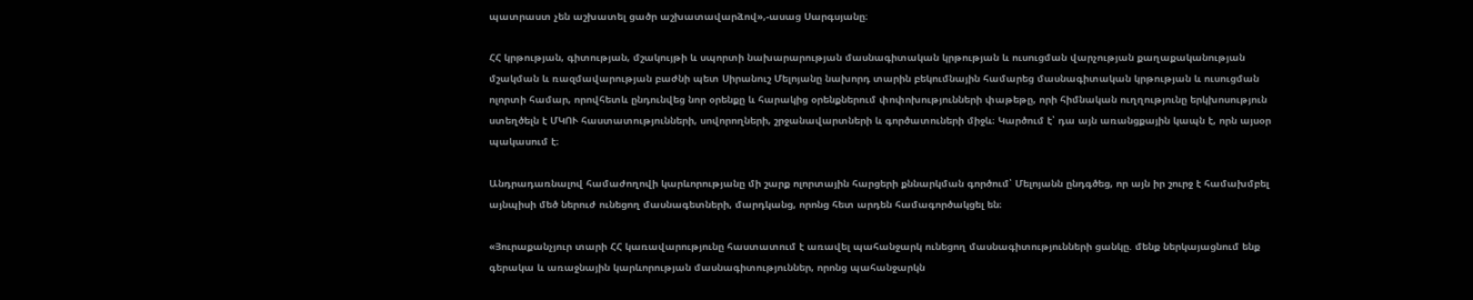պատրաստ չեն աշխատել ցածր աշխատավարձով»,-ասաց Սարգսյանը։

ՀՀ կրթության, գիտության, մշակույթի և սպորտի նախարարության մասնագիտական կրթության և ուսուցման վարչության քաղաքականության մշակման և ռազմավարության բաժնի պետ Սիրանուշ Մելոյանը նախորդ տարին բեկումնային համարեց մասնագիտական կրթության և ուսուցման ոլորտի համար, որովհետև ընդունվեց նոր օրենքը և հարակից օրենքներում փոփոխությունների փաթեթը, որի հիմնական ուղղությունը երկխոսություն ստեղծելն է ՄԿՈՒ հաստատությունների, սովորողների, շրջանավարտների և գործատուների միջև։ Կարծում է՝ դա այն առանցքային կապն է, որն այսօր պակասում է։

Անդրադառնալով համաժողովի կարևորությանը մի շարք ոլորտային հարցերի քննարկման գործում՝ Մելոյանն ընդգծեց, որ այն իր շուրջ է համախմբել այնպիսի մեծ ներուժ ունեցող մասնագետների, մարդկանց, որոնց հետ արդեն համագործակցել են։

«Յուրաքանչյուր տարի ՀՀ կառավարությունը հաստատում է առավել պահանջարկ ունեցող մասնագիտությունների ցանկը. մենք ներկայացնում ենք գերակա և առաջնային կարևորության մասնագիտություններ, որոնց պահանջարկն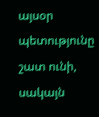այսօր պետությունը շատ ունի, սակայն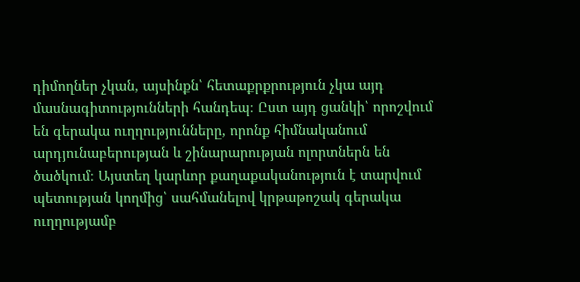դիմողներ չկան, այսինքն՝ հետաքրքրություն չկա այդ մասնագիտությունների հանդեպ։ Ըստ այդ ցանկի՝ որոշվում են գերակա ուղղությունները, որոնք հիմնականում արդյունաբերության և շինարարության ոլորտներն են ծածկում։ Այստեղ կարևոր քաղաքականություն է տարվում պետության կողմից՝ սահմանելով կրթաթոշակ գերակա ուղղությամբ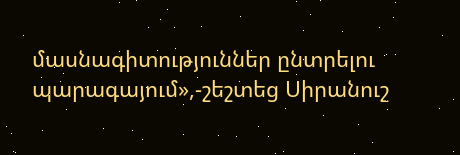մասնագիտություններ ընտրելու պարագայում»,-շեշտեց Սիրանուշ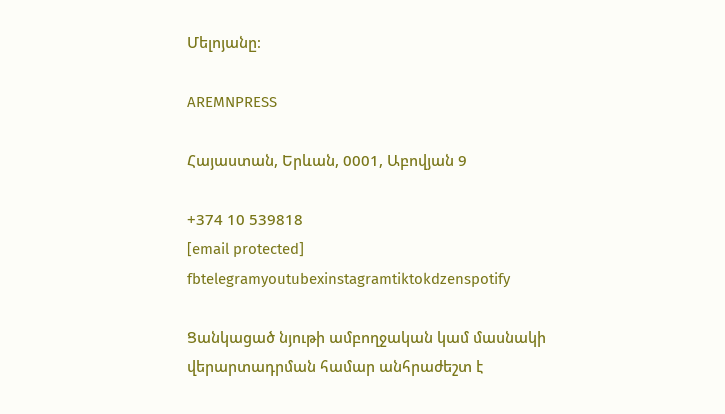Մելոյանը։

AREMNPRESS

Հայաստան, Երևան, 0001, Աբովյան 9

+374 10 539818
[email protected]
fbtelegramyoutubexinstagramtiktokdzenspotify

Ցանկացած նյութի ամբողջական կամ մասնակի վերարտադրման համար անհրաժեշտ է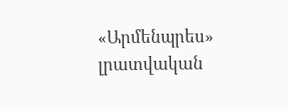«Արմենպրես» լրատվական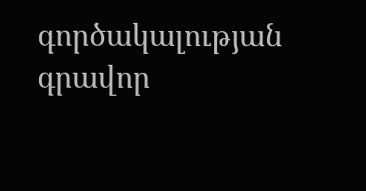գործակալության գրավոր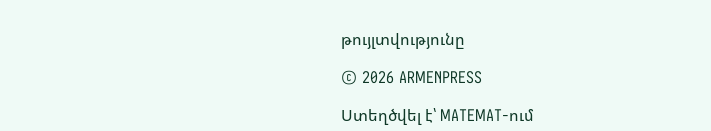թույլտվությունը

© 2026 ARMENPRESS

Ստեղծվել է՝ MATEMAT-ում